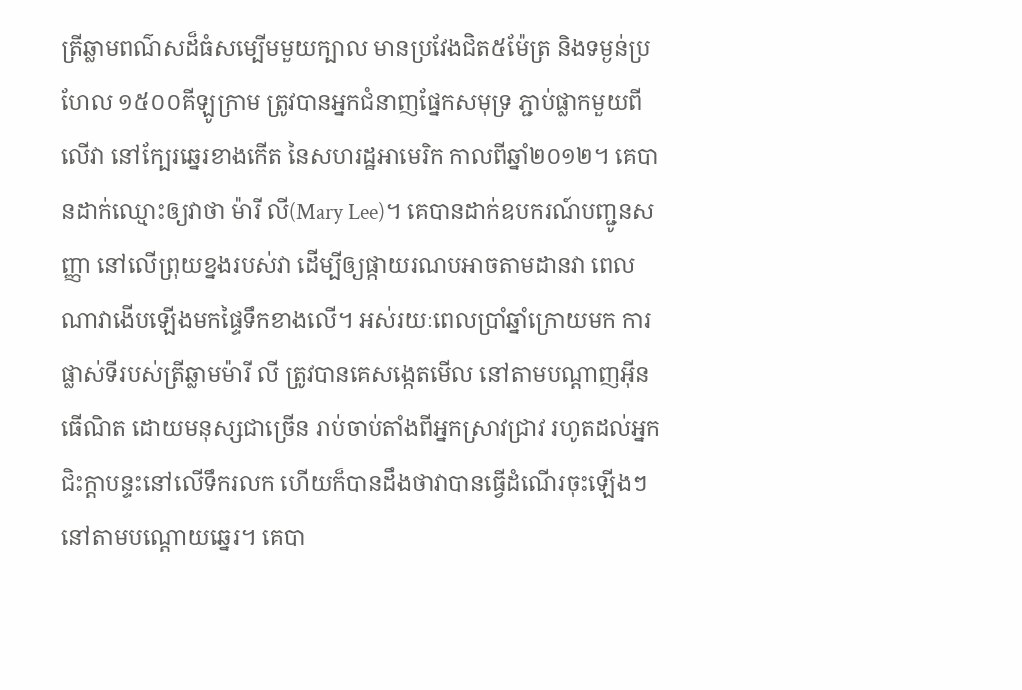ត្រីឆ្លាមពណ៌សដ៏ធំសម្បើមមួយក្បាល មានប្រវែងជិត៥ម៉ែត្រ និងទម្ងន់ប្រហែល ១៥០០គីឡូក្រាម ត្រូវបានអ្នកជំនាញផ្នែកសមុទ្រ ភ្ជាប់ផ្លាកមួយពីលើវា នៅក្បែរឆ្នេរខាងកើត នៃសហរដ្ឋអាមេរិក កាលពីឆ្នាំ២០១២។ គេបានដាក់ឈ្មោះឲ្យវាថា ម៉ារី លី(Mary Lee)។ គេបានដាក់ឧបករណ៍បញ្ជូនសញ្ញា នៅលើព្រុយខ្នងរបស់វា ដើម្បីឲ្យផ្កាយរណបអាចតាមដានវា ពេលណាវាងើបឡើងមកផ្ទៃទឹកខាងលើ។ អស់រយៈពេលប្រាំឆ្នាំក្រោយមក ការផ្លាស់ទីរបស់ត្រីឆ្លាមម៉ារី លី ត្រូវបានគេសង្កេតមើល នៅតាមបណ្តាញអ៊ីនធើណិត ដោយមនុស្សជាច្រើន រាប់ចាប់តាំងពីអ្នកស្រាវជ្រាវ រហូតដល់អ្នកជិះក្តាបន្ទះនៅលើទឹករលក ហើយក៏បានដឹងថាវាបានធ្វើដំណើរចុះឡើងៗ នៅតាមបណ្តោយឆ្នេរ។ គេបា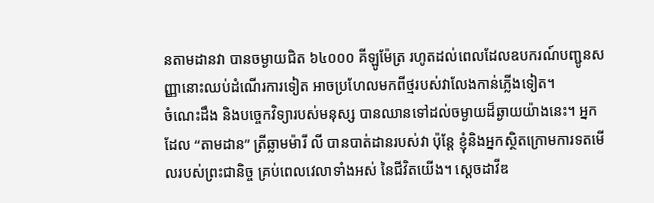នតាមដានវា បានចម្ងាយជិត ៦៤០០០ គីឡូម៉ែត្រ រហូតដល់ពេលដែលឧបករណ៍បញ្ជូនសញ្ញានោះឈប់ដំណើរការទៀត អាចប្រហែលមកពីថ្មរបស់វាលែងកាន់ភ្លើងទៀត។
ចំណេះដឹង និងបច្ចេកវិទ្យារបស់មនុស្ស បានឈានទៅដល់ចម្ងាយដ៏ឆ្ងាយយ៉ាងនេះ។ អ្នកដែល “តាមដាន” ត្រីឆ្លាមម៉ារី លី បានបាត់ដានរបស់វា ប៉ុន្តែ ខ្ញុំនិងអ្នកស្ថិតក្រោមការទតមើលរបស់ព្រះជានិច្ច គ្រប់ពេលវេលាទាំងអស់ នៃជីវិតយើង។ ស្តេចដាវីឌ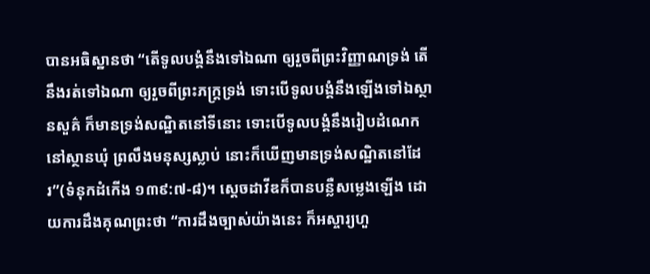បានអធិស្ឋានថា “តើទូលបង្គំនឹងទៅឯណា ឲ្យរួចពីព្រះវិញ្ញាណទ្រង់ តើនឹងរត់ទៅឯណា ឲ្យរួចពីព្រះភក្ត្រទ្រង់ ទោះបើទូលបង្គំនឹងឡើងទៅឯស្ថានសួគ៌ ក៏មានទ្រង់សណ្ឋិតនៅទីនោះ ទោះបើទូលបង្គំនឹងរៀបដំណេកនៅស្ថានឃុំ ព្រលឹងមនុស្សស្លាប់ នោះក៏ឃើញមានទ្រង់សណ្ឋិតនៅដែរ”(ទំនុកដំកើង ១៣៩:៧-៨)។ ស្តេចដាវីឌក៏បានបន្លឺសម្លេងឡើង ដោយការដឹងគុណព្រះថា “ការដឹងច្បាស់យ៉ាងនេះ ក៏អស្ចារ្យហួ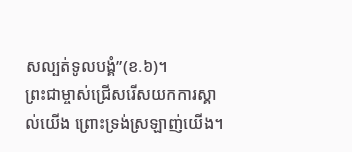សល្បត់ទូលបង្គំ”(ខ.៦)។
ព្រះជាម្ចាស់ជ្រើសរើសយកការស្គាល់យើង ព្រោះទ្រង់ស្រឡាញ់យើង។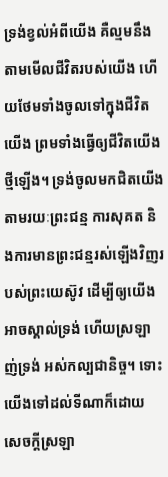ទ្រង់ខ្វល់អំពីយើង គឺល្មមនឹងតាមមើលជីវិតរបស់យើង ហើយថែមទាំងចូលទៅក្នុងជីវិតយើង ព្រមទាំងធ្វើឲ្យជីវិតយើងថ្មីឡើង។ ទ្រង់ចូលមកជិតយើង តាមរយៈព្រះជន្ម ការសុគត និងការមានព្រះជន្មរស់ឡើងវិញរបស់ព្រះយេស៊ូវ ដើម្បីឲ្យយើងអាចស្គាល់ទ្រង់ ហើយស្រឡាញ់ទ្រង់ អស់កល្បជានិច្ច។ ទោះយើងទៅដល់ទីណាក៏ដោយ សេចក្តីស្រឡា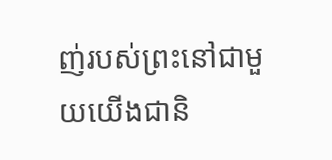ញ់របស់ព្រះនៅជាមួយយើងជានិ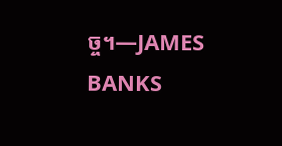ច្ច។—JAMES BANKS